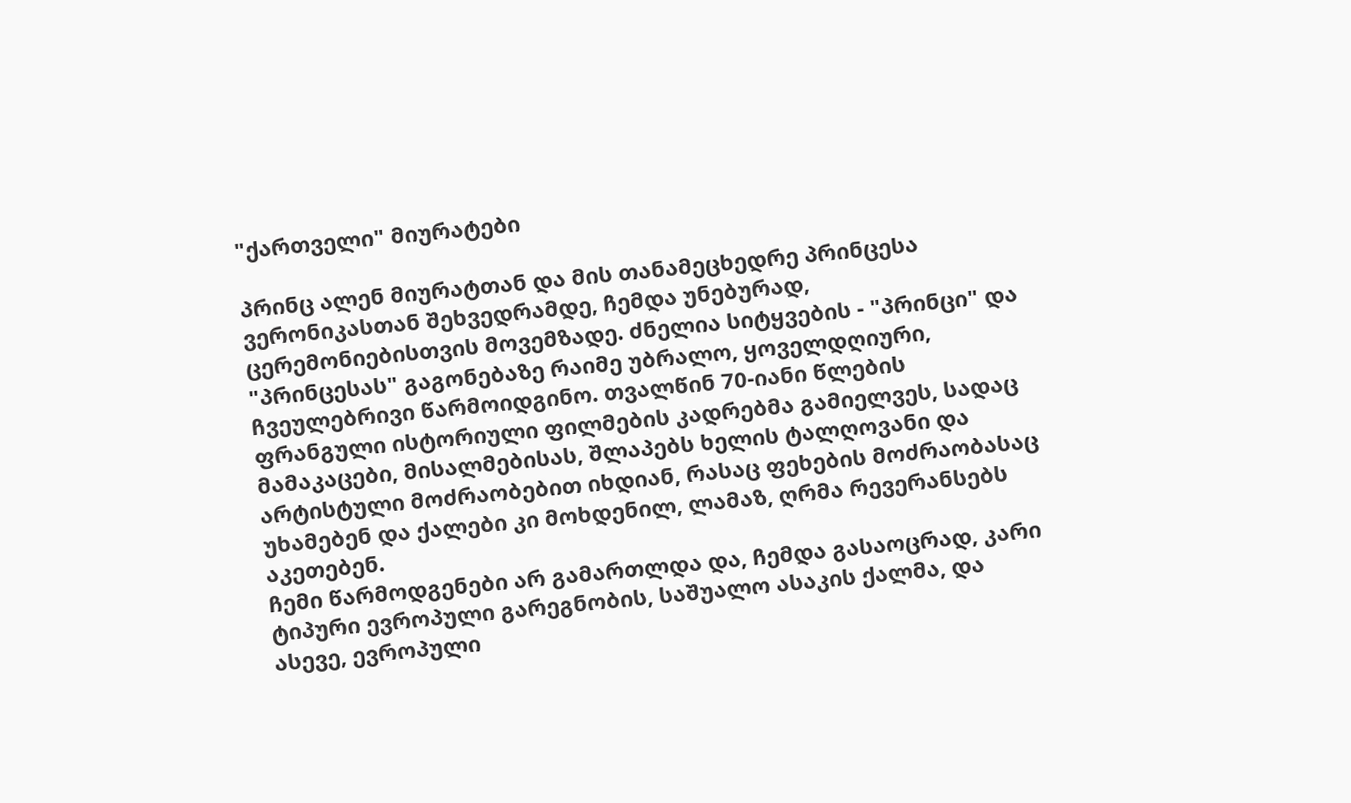"ქართველი" მიურატები

პრინც ალენ მიურატთან და მის თანამეცხედრე პრინცესა ვერონიკასთან შეხვედრამდე, ჩემდა უნებურად, ცერემონიებისთვის მოვემზადე. ძნელია სიტყვების - "პრინცი" და "პრინცესას" გაგონებაზე რაიმე უბრალო, ყოველდღიური, ჩვეულებრივი წარმოიდგინო. თვალწინ 70-იანი წლების ფრანგული ისტორიული ფილმების კადრებმა გამიელვეს, სადაც მამაკაცები, მისალმებისას, შლაპებს ხელის ტალღოვანი და არტისტული მოძრაობებით იხდიან, რასაც ფეხების მოძრაობასაც უხამებენ და ქალები კი მოხდენილ, ლამაზ, ღრმა რევერანსებს აკეთებენ.
ჩემი წარმოდგენები არ გამართლდა და, ჩემდა გასაოცრად, კარი ტიპური ევროპული გარეგნობის, საშუალო ასაკის ქალმა, და ასევე, ევროპული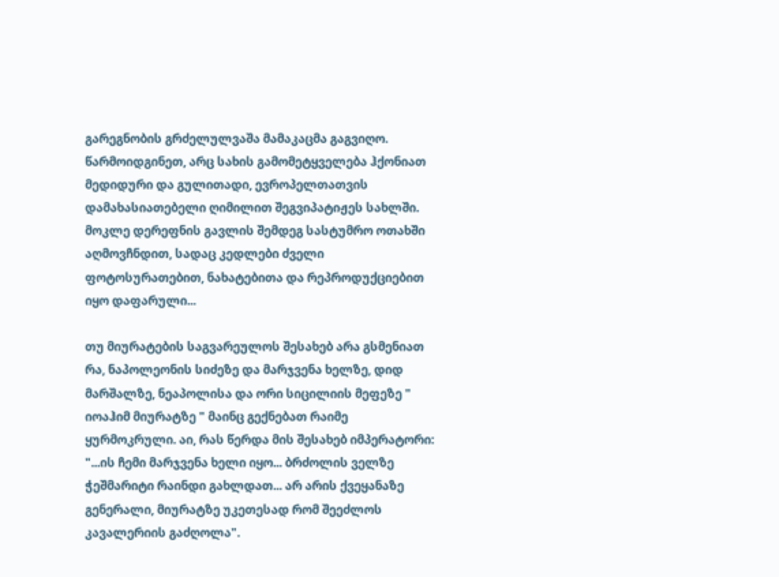გარეგნობის გრძელულვაშა მამაკაცმა გაგვიღო. წარმოიდგინეთ, არც სახის გამომეტყველება ჰქონიათ მედიდური და გულითადი, ევროპელთათვის დამახასიათებელი ღიმილით შეგვიპატიჟეს სახლში. მოკლე დერეფნის გავლის შემდეგ სასტუმრო ოთახში აღმოვჩნდით, სადაც კედლები ძველი ფოტოსურათებით, ნახატებითა და რეპროდუქციებით იყო დაფარული...

თუ მიურატების საგვარეულოს შესახებ არა გსმენიათ რა, ნაპოლეონის სიძეზე და მარჯვენა ხელზე, დიდ მარშალზე, ნეაპოლისა და ორი სიცილიის მეფეზე " იოაჰიმ მიურატზე " მაინც გექნებათ რაიმე ყურმოკრული. აი, რას წერდა მის შესახებ იმპერატორი: "...ის ჩემი მარჯვენა ხელი იყო... ბრძოლის ველზე ჭეშმარიტი რაინდი გახლდათ... არ არის ქვეყანაზე გენერალი, მიურატზე უკეთესად რომ შეეძლოს კავალერიის გაძღოლა".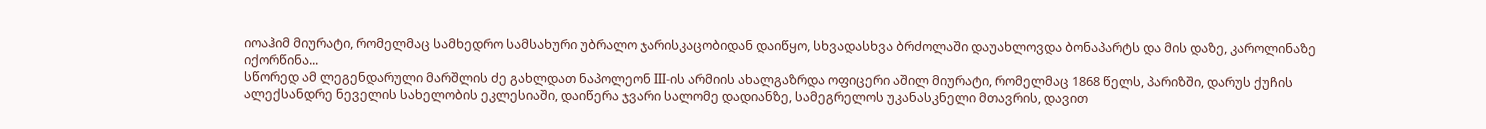იოაჰიმ მიურატი, რომელმაც სამხედრო სამსახური უბრალო ჯარისკაცობიდან დაიწყო, სხვადასხვა ბრძოლაში დაუახლოვდა ბონაპარტს და მის დაზე, კაროლინაზე იქორწინა...
სწორედ ამ ლეგენდარული მარშლის ძე გახლდათ ნაპოლეონ III-ის არმიის ახალგაზრდა ოფიცერი აშილ მიურატი, რომელმაც 1868 წელს, პარიზში, დარუს ქუჩის ალექსანდრე ნეველის სახელობის ეკლესიაში, დაიწერა ჯვარი სალომე დადიანზე, სამეგრელოს უკანასკნელი მთავრის, დავით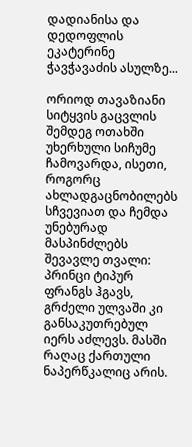დადიანისა და დედოფლის ეკატერინე ჭავჭავაძის ასულზე...

ორიოდ თავაზიანი სიტყვის გაცვლის შემდეგ ოთახში უხერხული სიჩუმე ჩამოვარდა, ისეთი, როგორც ახლადგაცნობილებს სჩვევიათ და ჩემდა უნებურად მასპინძლებს შევავლე თვალი: პრინცი ტიპურ ფრანგს ჰგავს, გრძელი ულვაში კი განსაკუთრებულ იერს აძლევს. მასში რაღაც ქართული ნაპერწკალიც არის.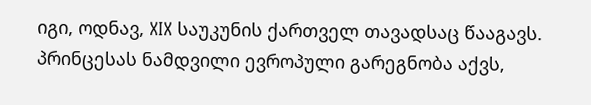იგი, ოდნავ, XIX საუკუნის ქართველ თავადსაც წააგავს. პრინცესას ნამდვილი ევროპული გარეგნობა აქვს,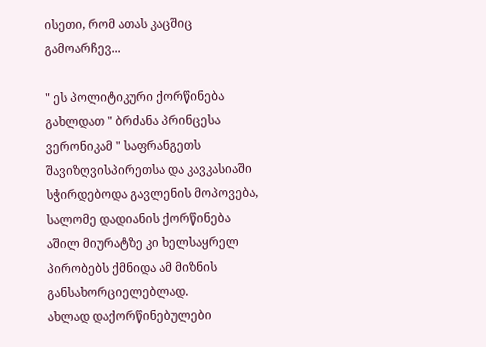ისეთი, რომ ათას კაცშიც გამოარჩევ...

" ეს პოლიტიკური ქორწინება გახლდათ " ბრძანა პრინცესა ვერონიკამ " საფრანგეთს შავიზღვისპირეთსა და კავკასიაში სჭირდებოდა გავლენის მოპოვება, სალომე დადიანის ქორწინება აშილ მიურატზე კი ხელსაყრელ პირობებს ქმნიდა ამ მიზნის განსახორციელებლად.
ახლად დაქორწინებულები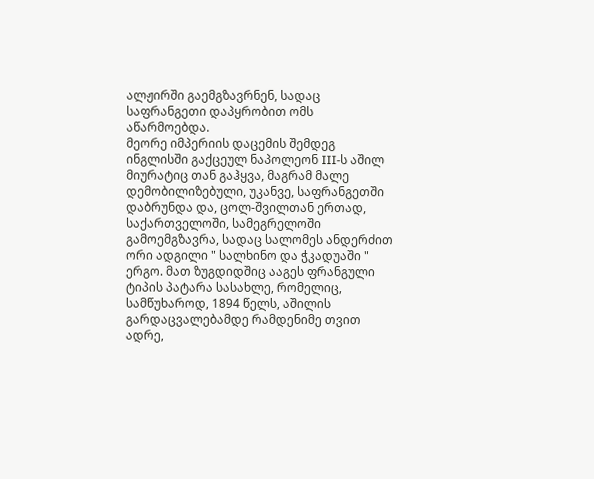ალჟირში გაემგზავრნენ, სადაც საფრანგეთი დაპყრობით ომს აწარმოებდა.
მეორე იმპერიის დაცემის შემდეგ ინგლისში გაქცეულ ნაპოლეონ III-ს აშილ მიურატიც თან გაჰყვა, მაგრამ მალე დემობილიზებული, უკანვე, საფრანგეთში დაბრუნდა და, ცოლ-შვილთან ერთად, საქართველოში, სამეგრელოში გამოემგზავრა, სადაც სალომეს ანდერძით ორი ადგილი " სალხინო და ჭკადუაში " ერგო. მათ ზუგდიდშიც ააგეს ფრანგული ტიპის პატარა სასახლე, რომელიც, სამწუხაროდ, 1894 წელს, აშილის გარდაცვალებამდე რამდენიმე თვით ადრე,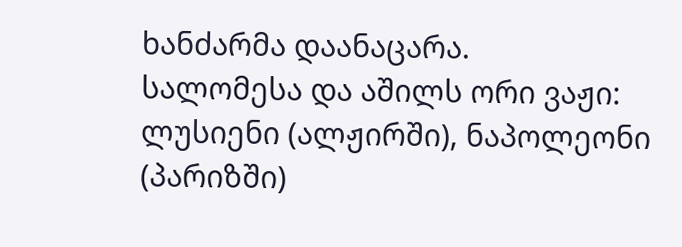ხანძარმა დაანაცარა.
სალომესა და აშილს ორი ვაჟი: ლუსიენი (ალჟირში), ნაპოლეონი (პარიზში)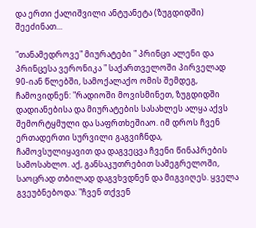და ერთი ქალიშვილი ანტუანეტა (ზუგდიდში) შეეძინათ...

"თანამედროვე" მიურატები " პრინცი ალენი და პრინცესა ვერონიკა " საქართველოში პირველად 90-იან წლებში, სამოქალაქო ომის შემდეგ, ჩამოვიდნენ: "რადიოში მოვისმინეთ, ზუგდიდში დადიანებისა და მიურატების სასახლეს ალყა აქვს შემორტყმული და საფრთხეშიაო. იმ დროს ჩვენ ერთადერთი სურვილი გაგვიჩნდა, ჩამოვსულიყავით და დაგვეცვა ჩვენი წინაპრების სამოსახლო. აქ, განსაკუთრებით სამეგრელოში, საოცრად თბილად დაგვხვდნენ და მიგვიღეს. ყველა გვეუბნებოდა: "ჩვენ თქვენ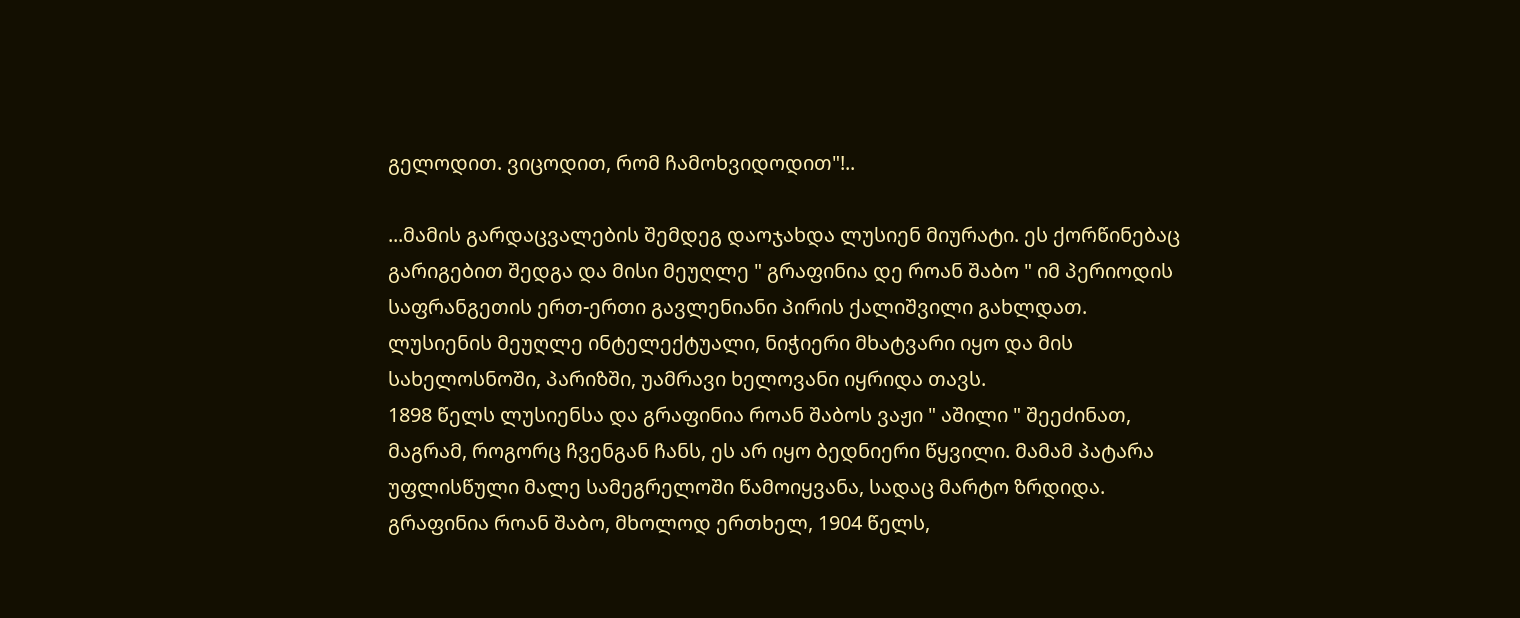გელოდით. ვიცოდით, რომ ჩამოხვიდოდით"!..

...მამის გარდაცვალების შემდეგ დაოჯახდა ლუსიენ მიურატი. ეს ქორწინებაც გარიგებით შედგა და მისი მეუღლე " გრაფინია დე როან შაბო " იმ პერიოდის საფრანგეთის ერთ-ერთი გავლენიანი პირის ქალიშვილი გახლდათ.
ლუსიენის მეუღლე ინტელექტუალი, ნიჭიერი მხატვარი იყო და მის სახელოსნოში, პარიზში, უამრავი ხელოვანი იყრიდა თავს.
1898 წელს ლუსიენსა და გრაფინია როან შაბოს ვაჟი " აშილი " შეეძინათ, მაგრამ, როგორც ჩვენგან ჩანს, ეს არ იყო ბედნიერი წყვილი. მამამ პატარა უფლისწული მალე სამეგრელოში წამოიყვანა, სადაც მარტო ზრდიდა. გრაფინია როან შაბო, მხოლოდ ერთხელ, 1904 წელს,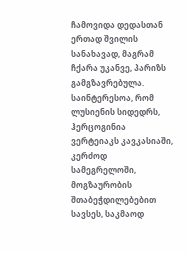ჩამოვიდა დედასთან ერთად შვილის სანახავად, მაგრამ ჩქარა უკანვე, პარიზს გამგზავრებულა. საინტერესოა, რომ ლუსიენის სიდედრს, ჰერცოგინია ვერტეიაკს კავკასიაში, კერძოდ სამეგრელოში, მოგზაურობის შთაბეჭდილებებით სავსეს, საკმაოდ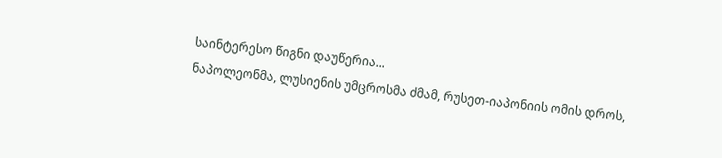საინტერესო წიგნი დაუწერია...
ნაპოლეონმა, ლუსიენის უმცროსმა ძმამ, რუსეთ-იაპონიის ომის დროს,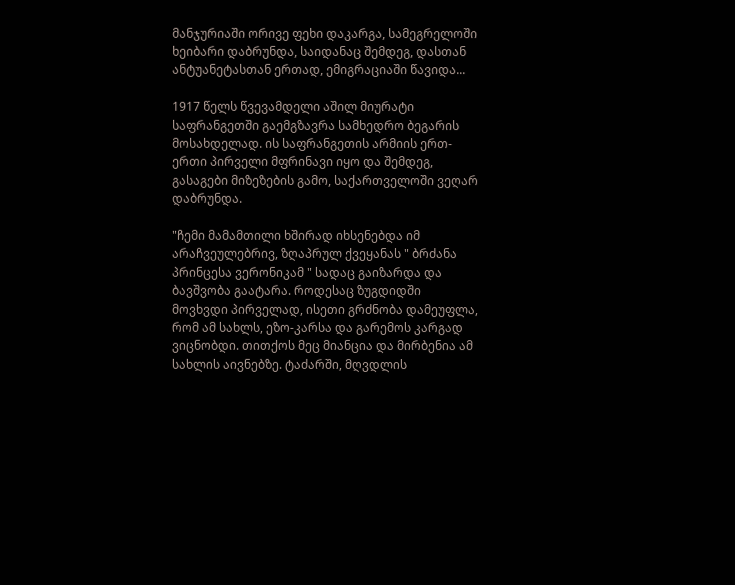მანჯურიაში ორივე ფეხი დაკარგა, სამეგრელოში ხეიბარი დაბრუნდა, საიდანაც შემდეგ, დასთან ანტუანეტასთან ერთად, ემიგრაციაში წავიდა...

1917 წელს წვევამდელი აშილ მიურატი საფრანგეთში გაემგზავრა სამხედრო ბეგარის მოსახდელად. ის საფრანგეთის არმიის ერთ-ერთი პირველი მფრინავი იყო და შემდეგ, გასაგები მიზეზების გამო, საქართველოში ვეღარ დაბრუნდა.

"ჩემი მამამთილი ხშირად იხსენებდა იმ არაჩვეულებრივ, ზღაპრულ ქვეყანას " ბრძანა პრინცესა ვერონიკამ " სადაც გაიზარდა და ბავშვობა გაატარა. როდესაც ზუგდიდში მოვხვდი პირველად, ისეთი გრძნობა დამეუფლა, რომ ამ სახლს, ეზო-კარსა და გარემოს კარგად ვიცნობდი. თითქოს მეც მიანცია და მირბენია ამ სახლის აივნებზე. ტაძარში, მღვდლის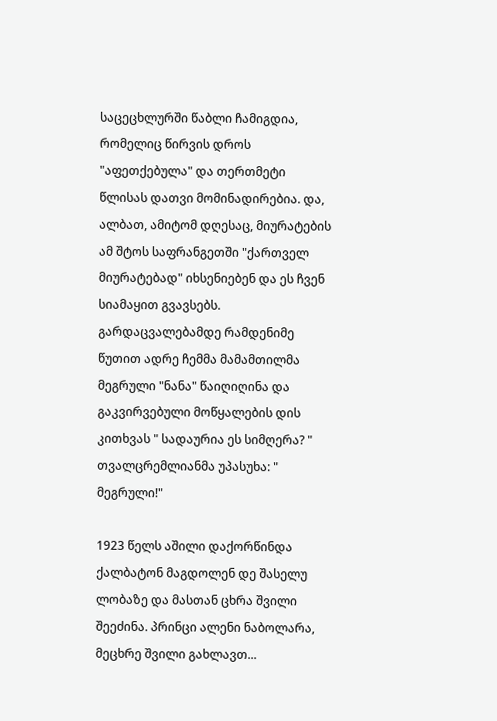საცეცხლურში წაბლი ჩამიგდია, რომელიც წირვის დროს "აფეთქებულა" და თერთმეტი წლისას დათვი მომინადირებია. და, ალბათ, ამიტომ დღესაც, მიურატების ამ შტოს საფრანგეთში "ქართველ მიურატებად" იხსენიებენ და ეს ჩვენ სიამაყით გვავსებს. გარდაცვალებამდე რამდენიმე წუთით ადრე ჩემმა მამამთილმა მეგრული "ნანა" წაიღიღინა და გაკვირვებული მოწყალების დის კითხვას " სადაურია ეს სიმღერა? " თვალცრემლიანმა უპასუხა: " მეგრული!"

1923 წელს აშილი დაქორწინდა ქალბატონ მაგდოლენ დე შასელუ ლობაზე და მასთან ცხრა შვილი შეეძინა. პრინცი ალენი ნაბოლარა, მეცხრე შვილი გახლავთ...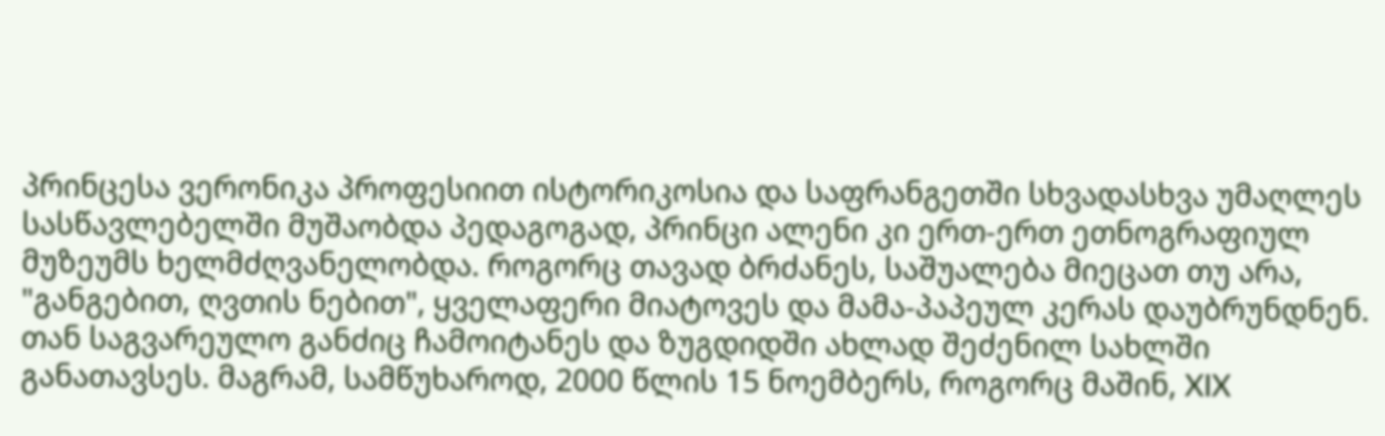პრინცესა ვერონიკა პროფესიით ისტორიკოსია და საფრანგეთში სხვადასხვა უმაღლეს სასწავლებელში მუშაობდა პედაგოგად, პრინცი ალენი კი ერთ-ერთ ეთნოგრაფიულ მუზეუმს ხელმძღვანელობდა. როგორც თავად ბრძანეს, საშუალება მიეცათ თუ არა, "განგებით, ღვთის ნებით", ყველაფერი მიატოვეს და მამა-პაპეულ კერას დაუბრუნდნენ. თან საგვარეულო განძიც ჩამოიტანეს და ზუგდიდში ახლად შეძენილ სახლში განათავსეს. მაგრამ, სამწუხაროდ, 2000 წლის 15 ნოემბერს, როგორც მაშინ, XIX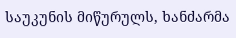საუკუნის მიწურულს, ხანძარმა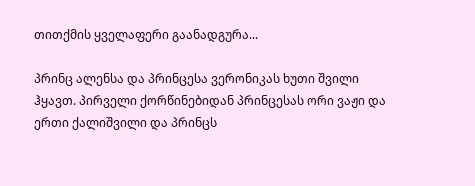თითქმის ყველაფერი გაანადგურა...

პრინც ალენსა და პრინცესა ვერონიკას ხუთი შვილი ჰყავთ. პირველი ქორწინებიდან პრინცესას ორი ვაჟი და ერთი ქალიშვილი და პრინცს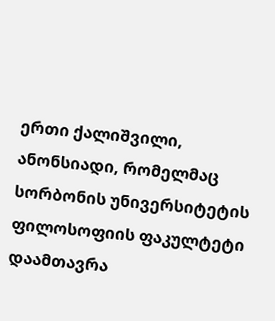ერთი ქალიშვილი, ანონსიადი, რომელმაც სორბონის უნივერსიტეტის ფილოსოფიის ფაკულტეტი დაამთავრა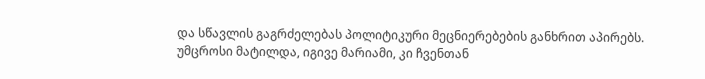და სწავლის გაგრძელებას პოლიტიკური მეცნიერებების განხრით აპირებს.
უმცროსი მატილდა, იგივე მარიამი, კი ჩვენთან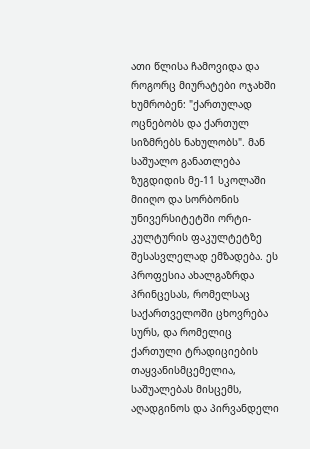ათი წლისა ჩამოვიდა და როგორც მიურატები ოჯახში ხუმრობენ: "ქართულად ოცნებობს და ქართულ სიზმრებს ნახულობს". მან საშუალო განათლება ზუგდიდის მე-11 სკოლაში მიიღო და სორბონის უნივერსიტეტში ორტი-კულტურის ფაკულტეტზე შესასვლელად ემზადება. ეს პროფესია ახალგაზრდა პრინცესას, რომელსაც საქართველოში ცხოვრება სურს, და რომელიც ქართული ტრადიციების თაყვანისმცემელია, საშუალებას მისცემს, აღადგინოს და პირვანდელი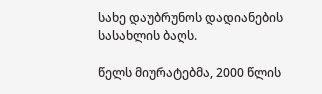სახე დაუბრუნოს დადიანების სასახლის ბაღს.

წელს მიურატებმა, 2000 წლის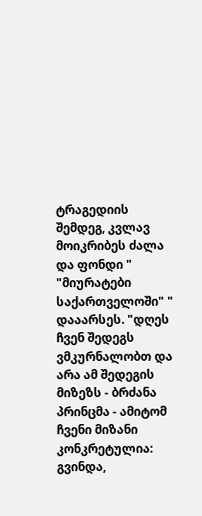ტრაგედიის შემდეგ, კვლავ მოიკრიბეს ძალა და ფონდი " "მიურატები საქართველოში" " დააარსეს. "დღეს ჩვენ შედეგს ვმკურნალობთ და არა ამ შედეგის მიზეზს - ბრძანა პრინცმა - ამიტომ ჩვენი მიზანი კონკრეტულია: გვინდა,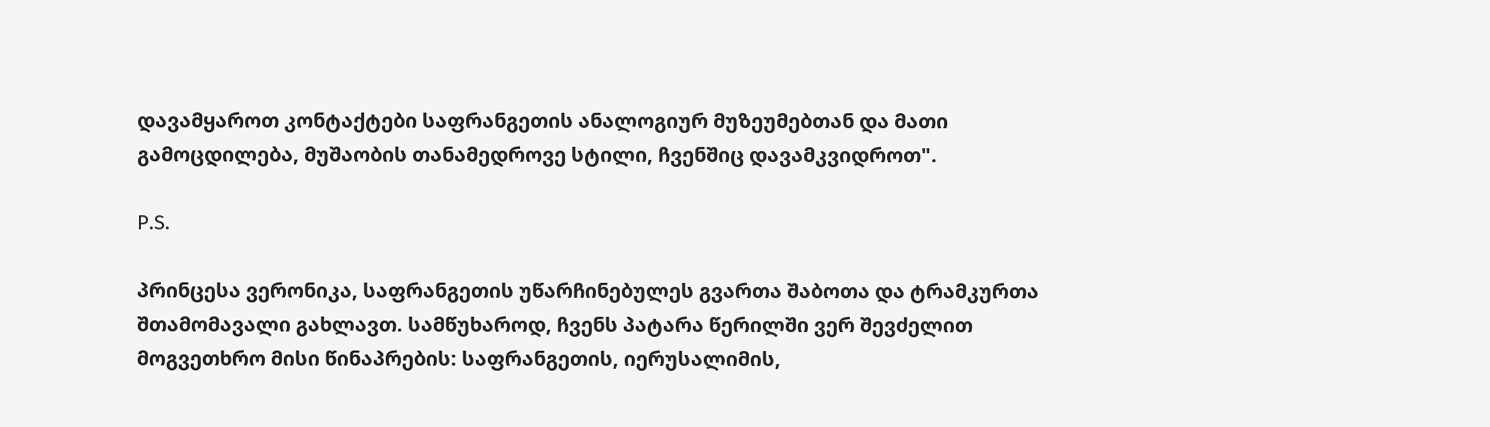დავამყაროთ კონტაქტები საფრანგეთის ანალოგიურ მუზეუმებთან და მათი გამოცდილება, მუშაობის თანამედროვე სტილი, ჩვენშიც დავამკვიდროთ".

P.S.

პრინცესა ვერონიკა, საფრანგეთის უწარჩინებულეს გვართა შაბოთა და ტრამკურთა შთამომავალი გახლავთ. სამწუხაროდ, ჩვენს პატარა წერილში ვერ შევძელით მოგვეთხრო მისი წინაპრების: საფრანგეთის, იერუსალიმის,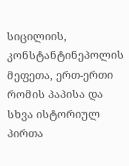სიცილიის, კონსტანტინეპოლის მეფეთა, ერთ-ერთი რომის პაპისა და სხვა ისტორიულ პირთა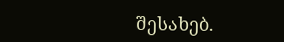შესახებ.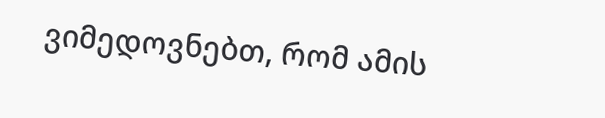ვიმედოვნებთ, რომ ამის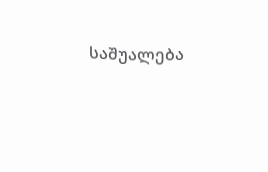საშუალება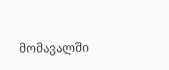მომავალში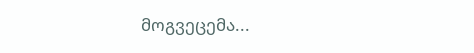მოგვეცემა...